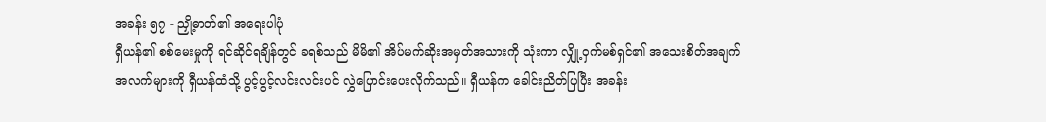အခန်း ၅၇ - ညှို့ဓာတ်၏ အရေးပါပုံ
ရှီယန်၏ စစ်မေးမှုကို ရင်ဆိုင်ရချိန်တွင် ခရစ်သည် မိမိ၏ အိပ်မက်ဆိုးအမှတ်အသားကို သုံးကာ လျှို့ဝှက်မစ်ရှင်၏ အသေးစိတ်အချက်အလက်များကို ရှီယန်ထံသို့ ပွင့်ပွင့်လင်းလင်းပင် လွှဲပြောင်းပေးလိုက်သည်။ ရှီယန်က ခေါင်းညိတ်ပြပြီး အခန်း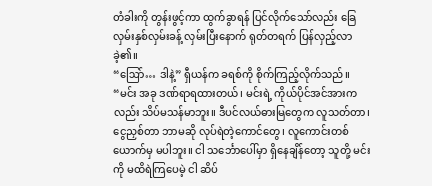တံခါးကို တွန်းဖွင့်ကာ ထွက်ခွာရန် ပြင်လိုက်သော်လည်း ခြေလှမ်းနှစ်လှမ်းခန့် လှမ်းပြီးနောက် ရုတ်တရက် ပြန်လှည့်လာခဲ့၏။
“ဩော်… ဒါနဲ့” ရှီယန်က ခရစ်ကို စိုက်ကြည့်လိုက်သည်။ “မင်း အခု ဒဏ်ရာရထားတယ်၊ မင်းရဲ့ ကိုယ်ပိုင်အင်အားကလည်း သိပ်မသန်မာဘူး။ ဒီပင်လယ်ဓားမြတွေက လူသတ်တာ၊ ငွေညှစ်တာ ဘာမဆို လုပ်ရဲတဲ့ကောင်တွေ၊ လူကောင်းတစ်ယောက်မှ မပါဘူး။ ငါ သင်္ဘောပေါ်မှာ ရှိနေချိန်တော့ သူတို့ မင်းကို မထိရဲကြပေမဲ့ ငါ ဆိပ်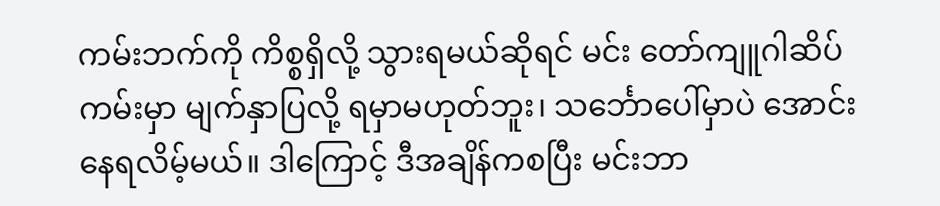ကမ်းဘက်ကို ကိစ္စရှိလို့ သွားရမယ်ဆိုရင် မင်း တော်ကျူဂါဆိပ်ကမ်းမှာ မျက်နှာပြလို့ ရမှာမဟုတ်ဘူး၊ သင်္ဘောပေါ်မှာပဲ အောင်းနေရလိမ့်မယ်။ ဒါကြောင့် ဒီအချိန်ကစပြီး မင်းဘာ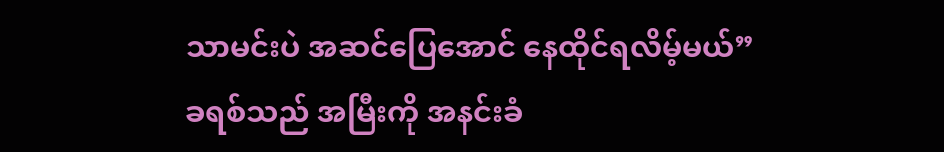သာမင်းပဲ အဆင်ပြေအောင် နေထိုင်ရလိမ့်မယ်”
ခရစ်သည် အမြီးကို အနင်းခံ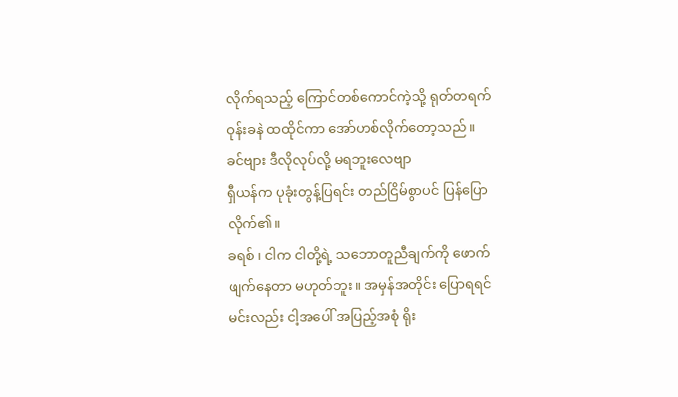လိုက်ရသည့် ကြောင်တစ်ကောင်ကဲ့သို့ ရုတ်တရက် ဝုန်းခနဲ ထထိုင်ကာ အော်ဟစ်လိုက်တော့သည်။
ခင်ဗျား ဒီလိုလုပ်လို့ မရဘူးလေဗျာ
ရှီယန်က ပုခုံးတွန့်ပြရင်း တည်ငြိမ်စွာပင် ပြန်ပြောလိုက်၏။
ခရစ် ၊ ငါက ငါတို့ရဲ့ သဘောတူညီချက်ကို ဖောက်ဖျက်နေတာ မဟုတ်ဘူး။ အမှန်အတိုင်း ပြောရရင် မင်းလည်း ငါ့အပေါ် အပြည့်အစုံ ရိုး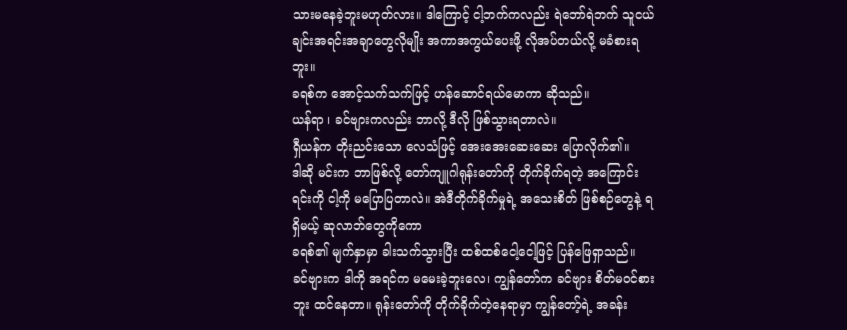သားမနေခဲ့ဘူးမဟုတ်လား။ ဒါကြောင့် ငါ့ဘက်ကလည်း ရဲဘော်ရဲဘက် သူငယ်ချင်းအရင်းအချာတွေလိုမျိုး အကာအကွယ်ပေးဖို့ လိုအပ်တယ်လို့ မခံစားရဘူး။
ခရစ်က အောင့်သက်သက်ဖြင့် ဟန်ဆောင်ရယ်မောကာ ဆိုသည်။
ယန်ရာ ၊ ခင်ဗျားကလည်း ဘာလို့ ဒီလို ဖြစ်သွားရတာလဲ။
ရှီယန်က တိုးညင်းသော လေသံဖြင့် အေးအေးဆေးဆေး ပြောလိုက်၏။
ဒါဆို မင်းက ဘာဖြစ်လို့ တော်ကျူဂါရုန်းတော်ကို တိုက်ခိုက်ရတဲ့ အကြောင်းရင်းကို ငါ့ကို မပြောပြတာလဲ။ အဲဒီတိုက်ခိုက်မှုရဲ့ အသေးစိတ် ဖြစ်စဉ်တွေနဲ့ ရရှိမယ့် ဆုလာဘ်တွေကိုကော
ခရစ်၏ မျက်နှာမှာ ခါးသက်သွားပြီး ထစ်ထစ်ငေါ့ငေါ့ဖြင့် ပြန်ဖြေရှာသည်။
ခင်ဗျားက ဒါကို အရင်က မမေးခဲ့ဘူးလေ၊ ကျွန်တော်က ခင်ဗျား စိတ်မဝင်စားဘူး ထင်နေတာ။ ရုန်းတော်ကို တိုက်ခိုက်တဲ့နေရာမှာ ကျွန်တော့်ရဲ့ အခန်း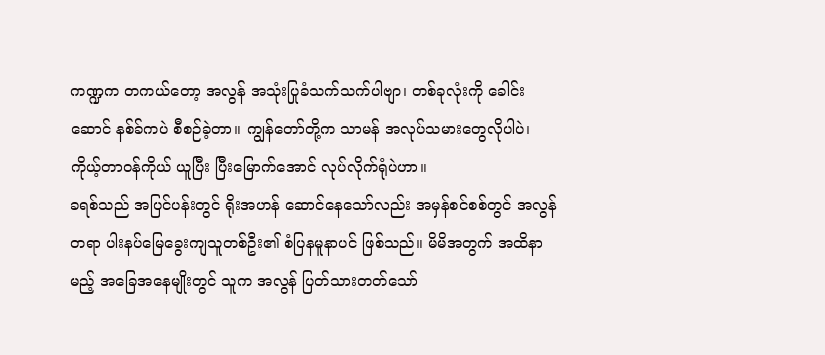ကဏ္ဍက တကယ်တော့ အလွန် အသုံးပြုခံသက်သက်ပါဗျာ၊ တစ်ခုလုံးကို ခေါင်းဆောင် နစ်ခ်ကပဲ စီစဉ်ခဲ့တာ။ ကျွန်တော်တို့က သာမန် အလုပ်သမားတွေလိုပါပဲ၊ ကိုယ့်တာဝန်ကိုယ် ယူပြီး ပြီးမြောက်အောင် လုပ်လိုက်ရုံပဲဟာ။
ခရစ်သည် အပြင်ပန်းတွင် ရိုးအဟန် ဆောင်နေသော်လည်း အမှန်စင်စစ်တွင် အလွန်တရာ ပါးနပ်မြေခွေးကျသူတစ်ဦး၏ စံပြနမူနာပင် ဖြစ်သည်။ မိမိအတွက် အထိနာမည့် အခြေအနေမျိုးတွင် သူက အလွန် ပြတ်သားတတ်သော်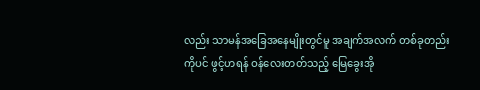လည်း သာမန်အခြေအနေမျိုးတွင်မူ အချက်အလက် တစ်ခုတည်းကိုပင် ဖွင့်ဟရန် ဝန်လေးတတ်သည့် မြေခွေးအို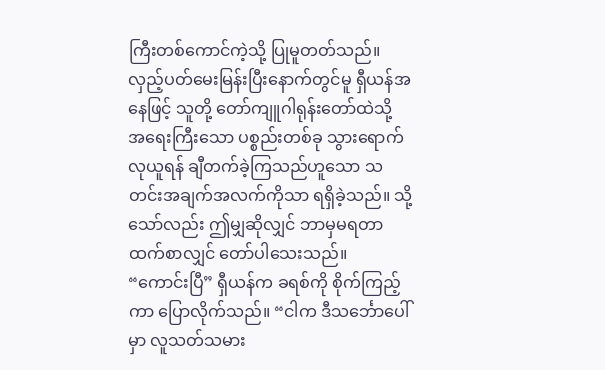ကြီးတစ်ကောင်ကဲ့သို့ ပြုမူတတ်သည်။ လှည့်ပတ်မေးမြန်းပြီးနောက်တွင်မူ ရှီယန်အနေဖြင့် သူတို့ တော်ကျူဂါရုန်းတော်ထဲသို့ အရေးကြီးသော ပစ္စည်းတစ်ခု သွားရောက်လုယူရန် ချီတက်ခဲ့ကြသည်ဟူသော သတင်းအချက်အလက်ကိုသာ ရရှိခဲ့သည်။ သို့သော်လည်း ဤမျှဆိုလျှင် ဘာမှမရတာထက်စာလျှင် တော်ပါသေးသည်။
“ကောင်းပြီ” ရှီယန်က ခရစ်ကို စိုက်ကြည့်ကာ ပြောလိုက်သည်။ “ငါက ဒီသင်္ဘောပေါ်မှာ လူသတ်သမား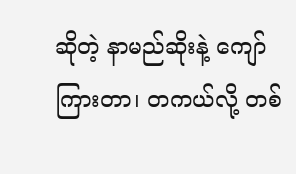ဆိုတဲ့ နာမည်ဆိုးနဲ့ ကျော်ကြားတာ၊ တကယ်လို့ တစ်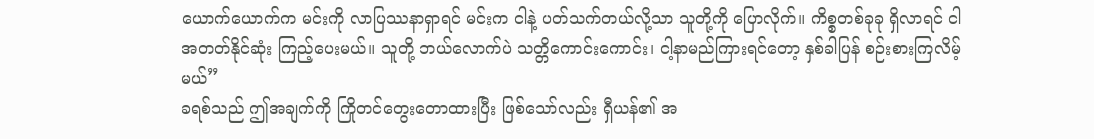ယောက်ယောက်က မင်းကို လာပြဿနာရှာရင် မင်းက ငါနဲ့ ပတ်သက်တယ်လို့သာ သူတို့ကို ပြောလိုက်။ ကိစ္စတစ်ခုခု ရှိလာရင် ငါ အတတ်နိုင်ဆုံး ကြည့်ပေးမယ်။ သူတို့ ဘယ်လောက်ပဲ သတ္တိကောင်းကောင်း၊ ငါ့နာမည်ကြားရင်တော့ နှစ်ခါပြန် စဉ်းစားကြလိမ့်မယ်”
ခရစ်သည် ဤအချက်ကို ကြိုတင်တွေးတောထားပြီး ဖြစ်သော်လည်း ရှီယန်၏ အ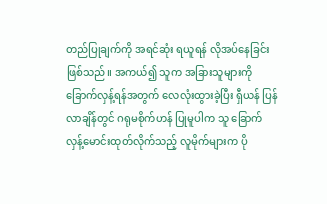တည်ပြုချက်ကို အရင်ဆုံး ရယူရန် လိုအပ်နေခြင်း ဖြစ်သည်။ အကယ်၍ သူက အခြားသူများကို ခြောက်လှန့်ရန်အတွက် လေလုံးထွားခဲ့ပြီး ရှီယန် ပြန်လာချိန်တွင် ဂရုမစိုက်ဟန် ပြုမူပါက သူ ခြောက်လှန့်မောင်းထုတ်လိုက်သည့် လူမိုက်များက ပို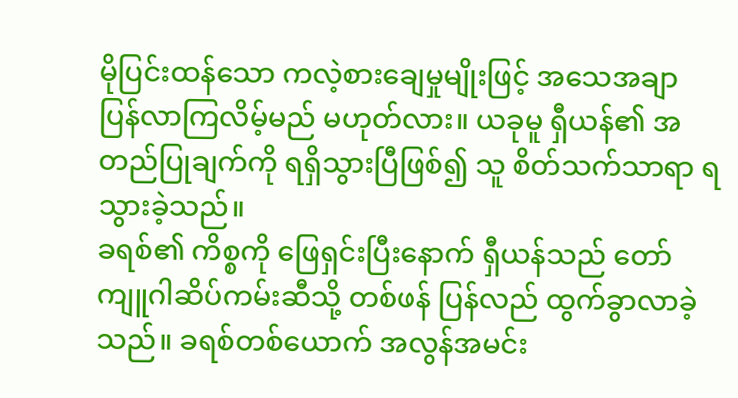မိုပြင်းထန်သော ကလဲ့စားချေမှုမျိုးဖြင့် အသေအချာ ပြန်လာကြလိမ့်မည် မဟုတ်လား။ ယခုမူ ရှီယန်၏ အတည်ပြုချက်ကို ရရှိသွားပြီဖြစ်၍ သူ စိတ်သက်သာရာ ရသွားခဲ့သည်။
ခရစ်၏ ကိစ္စကို ဖြေရှင်းပြီးနောက် ရှီယန်သည် တော်ကျူဂါဆိပ်ကမ်းဆီသို့ တစ်ဖန် ပြန်လည် ထွက်ခွာလာခဲ့သည်။ ခရစ်တစ်ယောက် အလွန်အမင်း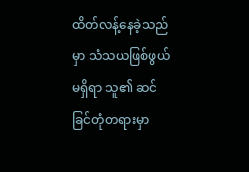ထိတ်လန့်နေခဲ့သည်မှာ သံသယဖြစ်ဖွယ် မရှိရာ သူ၏ ဆင်ခြင်တုံတရားမှာ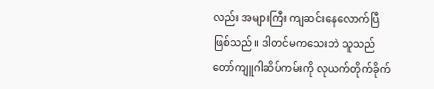လည်း အများကြီး ကျဆင်းနေလောက်ပြီ ဖြစ်သည်။ ဒါတင်မကသေးဘဲ သူသည် တော်ကျူဂါဆိပ်ကမ်းကို လုယက်တိုက်ခိုက်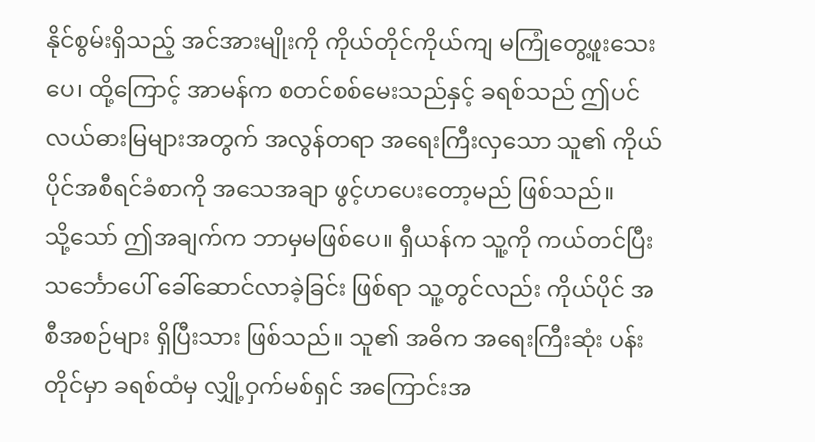နိုင်စွမ်းရှိသည့် အင်အားမျိုးကို ကိုယ်တိုင်ကိုယ်ကျ မကြုံတွေ့ဖူးသေးပေ၊ ထို့ကြောင့် အာမန်က စတင်စစ်မေးသည်နှင့် ခရစ်သည် ဤပင်လယ်ဓားမြများအတွက် အလွန်တရာ အရေးကြီးလှသော သူ၏ ကိုယ်ပိုင်အစီရင်ခံစာကို အသေအချာ ဖွင့်ဟပေးတော့မည် ဖြစ်သည်။
သို့သော် ဤအချက်က ဘာမှမဖြစ်ပေ။ ရှီယန်က သူ့ကို ကယ်တင်ပြီး သင်္ဘောပေါ် ခေါ်ဆောင်လာခဲ့ခြင်း ဖြစ်ရာ သူ့တွင်လည်း ကိုယ်ပိုင် အစီအစဉ်များ ရှိပြီးသား ဖြစ်သည်။ သူ၏ အဓိက အရေးကြီးဆုံး ပန်းတိုင်မှာ ခရစ်ထံမှ လျှို့ဝှက်မစ်ရှင် အကြောင်းအ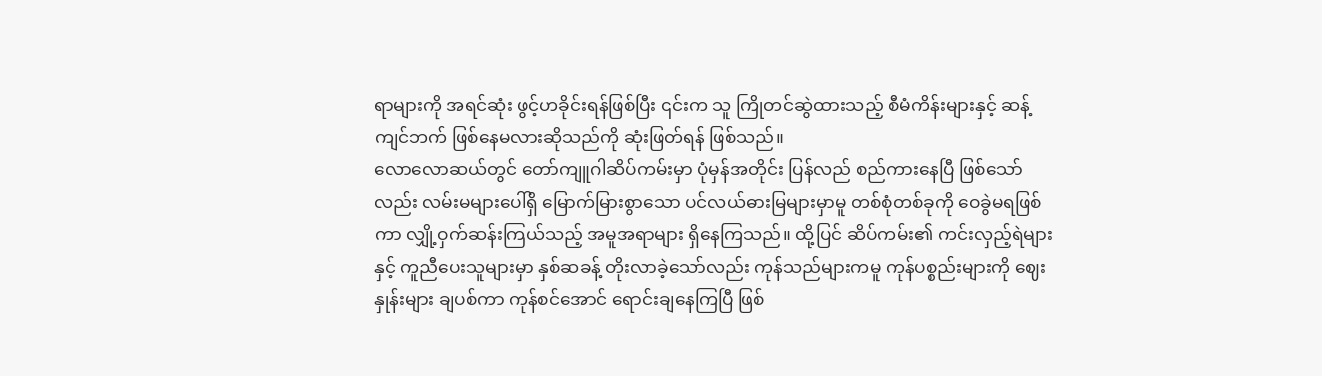ရာများကို အရင်ဆုံး ဖွင့်ဟခိုင်းရန်ဖြစ်ပြီး ၎င်းက သူ ကြိုတင်ဆွဲထားသည့် စီမံကိန်းများနှင့် ဆန့်ကျင်ဘက် ဖြစ်နေမလားဆိုသည်ကို ဆုံးဖြတ်ရန် ဖြစ်သည်။
လောလောဆယ်တွင် တော်ကျူဂါဆိပ်ကမ်းမှာ ပုံမှန်အတိုင်း ပြန်လည် စည်ကားနေပြီ ဖြစ်သော်လည်း လမ်းမများပေါ်ရှိ မြောက်မြားစွာသော ပင်လယ်ဓားမြများမှာမူ တစ်စုံတစ်ခုကို ဝေခွဲမရဖြစ်ကာ လျှို့ဝှက်ဆန်းကြယ်သည့် အမူအရာများ ရှိနေကြသည်။ ထို့ပြင် ဆိပ်ကမ်း၏ ကင်းလှည့်ရဲများနှင့် ကူညီပေးသူများမှာ နှစ်ဆခန့် တိုးလာခဲ့သော်လည်း ကုန်သည်များကမူ ကုန်ပစ္စည်းများကို ဈေးနှုန်းများ ချပစ်ကာ ကုန်စင်အောင် ရောင်းချနေကြပြီ ဖြစ်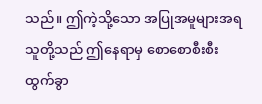သည်။ ဤကဲ့သို့သော အပြုအမူများအရ သူတို့သည် ဤနေရာမှ စောစောစီးစီး ထွက်ခွာ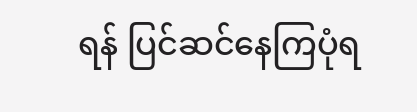ရန် ပြင်ဆင်နေကြပုံရ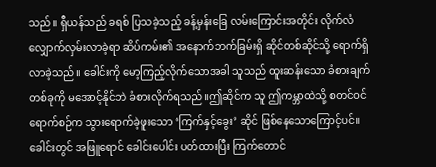သည်။ ရှီယန်သည် ခရစ် ပြသခဲ့သည့် ခန့်မှန်းခြေ လမ်းကြောင်းအတိုင်း လိုက်လံလျှောက်လှမ်းလာခဲ့ရာ ဆိပ်ကမ်း၏ အနောက်ဘက်ခြမ်းရှိ ဆိုင်တစ်ဆိုင်သို့ ရောက်ရှိလာခဲ့သည်။ ခေါင်းကို မော့ကြည့်လိုက်သောအခါ သူသည် ထူးဆန်းသော ခံစားချက်တစ်ခုကို မအောင့်နိုင်ဘဲ ခံစားလိုက်ရသည်။ဤဆိုင်က သူ ဤကမ္ဘာထဲသို့ စတင်ဝင်ရောက်စဉ်က သွားရောက်ခဲ့ဖူးသော ‘ကြက်နှင့်ခွေး’ ဆိုင် ဖြစ်နေသောကြောင့်ပင်။
ခေါင်းတွင် အဖြူရောင် ခေါင်းပေါင်း ပတ်ထားပြီး ကြက်တောင်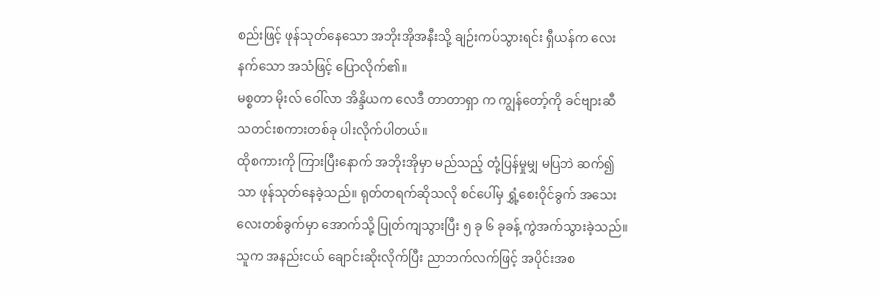စည်းဖြင့် ဖုန်သုတ်နေသော အဘိုးအိုအနီးသို့ ချဉ်းကပ်သွားရင်း ရှီယန်က လေးနက်သော အသံဖြင့် ပြောလိုက်၏။
မစ္စတာ မိုးလ် ဝေါ်လာ အိန္ဒိယက လေဒီ တာတာရှာ က ကျွန်တော့်ကို ခင်ဗျားဆီ သတင်းစကားတစ်ခု ပါးလိုက်ပါတယ်။
ထိုစကားကို ကြားပြီးနောက် အဘိုးအိုမှာ မည်သည့် တုံ့ပြန်မှုမျှ မပြဘဲ ဆက်၍သာ ဖုန်သုတ်နေခဲ့သည်။ ရုတ်တရက်ဆိုသလို စင်ပေါ်မှ ရွှံ့စေးဝိုင်ခွက် အသေးလေးတစ်ခွက်မှာ အောက်သို့ ပြုတ်ကျသွားပြီး ၅ ခု ၆ ခုခန့် ကွဲအက်သွားခဲ့သည်။ သူက အနည်းငယ် ချောင်းဆိုးလိုက်ပြီး ညာဘက်လက်ဖြင့် အပိုင်းအစ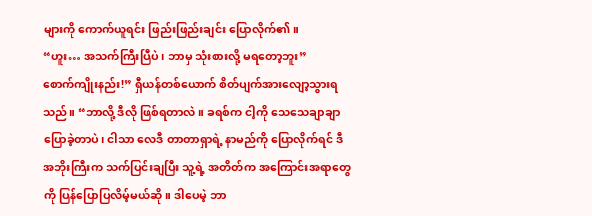များကို ကောက်ယူရင်း ဖြည်းဖြည်းချင်း ပြောလိုက်၏။
“ဟူး… အသက်ကြီးပြီပဲ၊ ဘာမှ သုံးစားလို့ မရတော့ဘူး”
စောက်ကျိုးနည်း!” ရှီယန်တစ်ယောက် စိတ်ပျက်အားလျော့သွားရသည်။ “ဘာလို့ ဒီလို ဖြစ်ရတာလဲ။ ခရစ်က ငါ့ကို သေသေချာချာ ပြောခဲ့တာပဲ၊ ငါသာ လေဒီ တာတာရှာရဲ့ နာမည်ကို ပြောလိုက်ရင် ဒီအဘိုးကြီးက သက်ပြင်းချပြီး သူ့ရဲ့ အတိတ်က အကြောင်းအရာတွေကို ပြန်ပြောပြလိမ့်မယ်ဆို။ ဒါပေမဲ့ ဘာ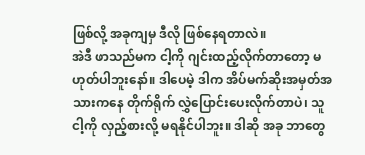ဖြစ်လို့ အခုကျမှ ဒီလို ဖြစ်နေရတာလဲ။
အဲဒီ ဖာသည်မက ငါ့ကို ဂျင်းထည့်လိုက်တာတော့ မဟုတ်ပါဘူးနော်။ ဒါပေမဲ့ ဒါက အိပ်မက်ဆိုးအမှတ်အသားကနေ တိုက်ရိုက် လွှဲပြောင်းပေးလိုက်တာပဲ၊ သူ ငါ့ကို လှည့်စားလို့ မရနိုင်ပါဘူး။ ဒါဆို အခု ဘာတွေ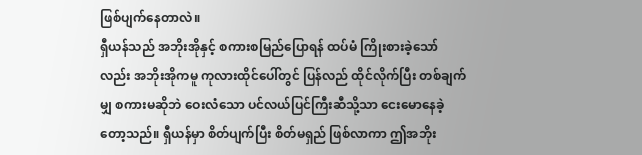ဖြစ်ပျက်နေတာလဲ။
ရှီယန်သည် အဘိုးအိုနှင့် စကားစမြည်ပြောရန် ထပ်မံ ကြိုးစားခဲ့သော်လည်း အဘိုးအိုကမူ ကုလားထိုင်ပေါ်တွင် ပြန်လည် ထိုင်လိုက်ပြီး တစ်ချက်မျှ စကားမဆိုဘဲ ဝေးလံသော ပင်လယ်ပြင်ကြီးဆီသို့သာ ငေးမောနေခဲ့တော့သည်။ ရှီယန်မှာ စိတ်ပျက်ပြီး စိတ်မရှည် ဖြစ်လာကာ ဤအဘိုး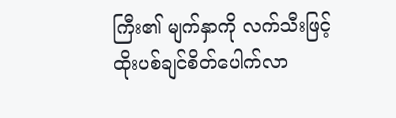ကြီး၏ မျက်နှာကို လက်သီးဖြင့် ထိုးပစ်ချင်စိတ်ပေါက်လာ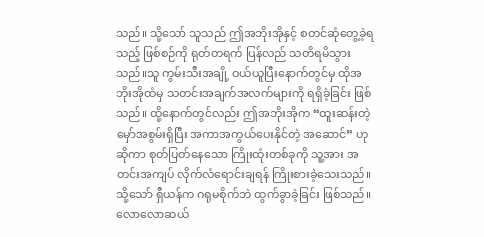သည်။ သို့သော် သူသည် ဤအဘိုးအိုနှင့် စတင်ဆုံတွေ့ခဲ့ရသည့် ဖြစ်စဉ်ကို ရုတ်တရက် ပြန်လည် သတိရမိသွားသည်။သူ ကွမ်းသီးအချို့ ဝယ်ယူပြီးနောက်တွင်မှ ထိုအဘိုးအိုထံမှ သတင်းအချက်အလက်များကို ရရှိခဲ့ခြင်း ဖြစ်သည်။ ထို့နောက်တွင်လည်း ဤအဘိုးအိုက “ထူးဆန်းတဲ့ မှော်အစွမ်းရှိပြီး အကာအကွယ်ပေးနိုင်တဲ့ အဆောင်” ဟု ဆိုကာ စုတ်ပြတ်နေသော ကြိုးထုံးတစ်ခုကို သူ့အား အတင်းအကျပ် လိုက်လံရောင်းချရန် ကြိုးစားခဲ့သေးသည်။ သို့သော် ရှီယန်က ဂရုမစိုက်ဘဲ ထွက်ခွာခဲ့ခြင်း ဖြစ်သည်။ လောလောဆယ်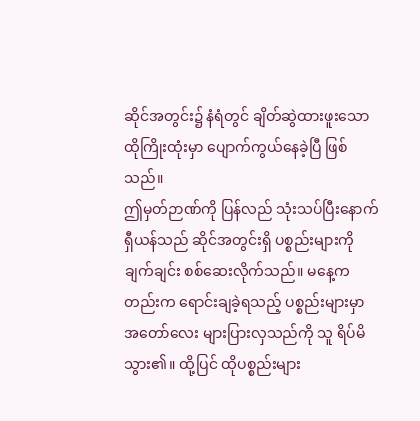ဆိုင်အတွင်း၌ နံရံတွင် ချိတ်ဆွဲထားဖူးသော ထိုကြိုးထုံးမှာ ပျောက်ကွယ်နေခဲ့ပြီ ဖြစ်သည်။
ဤမှတ်ဉာဏ်ကို ပြန်လည် သုံးသပ်ပြီးနောက် ရှီယန်သည် ဆိုင်အတွင်းရှိ ပစ္စည်းများကို ချက်ချင်း စစ်ဆေးလိုက်သည်။ မနေ့ကတည်းက ရောင်းချခဲ့ရသည့် ပစ္စည်းများမှာ အတော်လေး များပြားလှသည်ကို သူ ရိပ်မိသွား၏။ ထို့ပြင် ထိုပစ္စည်းများ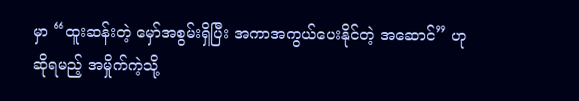မှာ “ထူးဆန်းတဲ့ မှော်အစွမ်းရှိပြီး အကာအကွယ်ပေးနိုင်တဲ့ အဆောင်” ဟု ဆိုရမည့် အမှိုက်ကဲ့သို့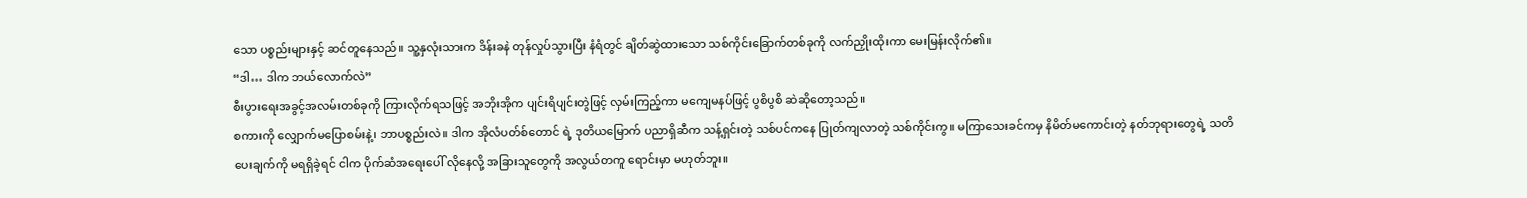သော ပစ္စည်းများနှင့် ဆင်တူနေသည်။ သူ့နှလုံးသားက ဒိန်းခနဲ တုန်လှုပ်သွားပြီး နံရံတွင် ချိတ်ဆွဲထားသော သစ်ကိုင်းခြောက်တစ်ခုကို လက်ညှိုးထိုးကာ မေးမြန်းလိုက်၏။
“ဒါ… ဒါက ဘယ်လောက်လဲ”
စီးပွားရေးအခွင့်အလမ်းတစ်ခုကို ကြားလိုက်ရသဖြင့် အဘိုးအိုက ပျင်းရိပျင်းတွဲဖြင့် လှမ်းကြည့်ကာ မကျေမနပ်ဖြင့် ပွစိပွစိ ဆဲဆိုတော့သည်။
စကားကို လျှောက်မပြောစမ်းနဲ့၊ ဘာပစ္စည်းလဲ။ ဒါက အိုလံပတ်စ်တောင် ရဲ့ ဒုတိယမြောက် ပညာရှိဆီက သန့်ရှင်းတဲ့ သစ်ပင်ကနေ ပြုတ်ကျလာတဲ့ သစ်ကိုင်းကွ။ မကြာသေးခင်ကမှ နိမိတ်မကောင်းတဲ့ နတ်ဘုရားတွေရဲ့ သတိပေးချက်ကို မရရှိခဲ့ရင် ငါက ပိုက်ဆံအရေးပေါ် လိုနေလို့ အခြားသူတွေကို အလွယ်တကူ ရောင်းမှာ မဟုတ်ဘူး။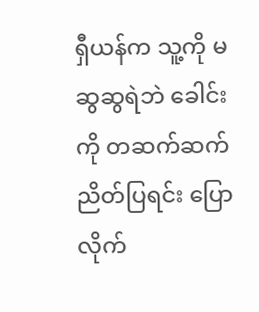ရှီယန်က သူ့ကို မဆွဆွရဲဘဲ ခေါင်းကို တဆက်ဆက် ညိတ်ပြရင်း ပြောလိုက်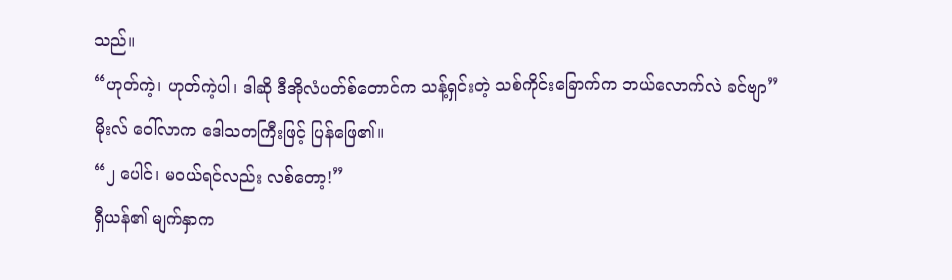သည်။
“ဟုတ်ကဲ့၊ ဟုတ်ကဲ့ပါ၊ ဒါဆို ဒီအိုလံပတ်စ်တောင်က သန့်ရှင်းတဲ့ သစ်ကိုင်းခြောက်က ဘယ်လောက်လဲ ခင်ဗျာ”
မိုးလ် ဝေါ်လာက ဒေါသတကြီးဖြင့် ပြန်ဖြေ၏။
“၂ ပေါင်၊ မဝယ်ရင်လည်း လစ်တော့!”
ရှီယန်၏ မျက်နှာက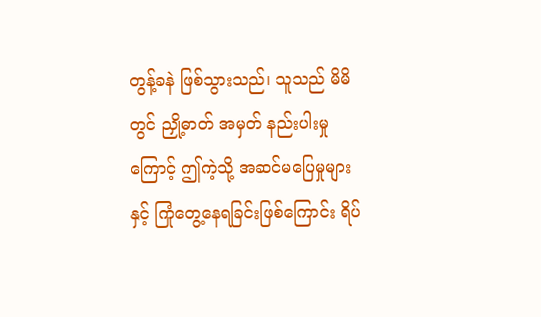တွန့်ခနဲ ဖြစ်သွားသည်၊ သူသည် မိမိတွင် ညှို့ဓာတ် အမှတ် နည်းပါးမှုကြောင့် ဤကဲ့သို့ အဆင်မပြေမှုများနှင့် ကြုံတွေ့နေရခြင်းဖြစ်ကြောင်း ရိပ်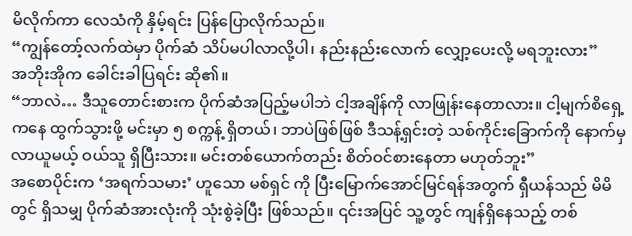မိလိုက်ကာ လေသံကို နှိမ့်ရင်း ပြန်ပြောလိုက်သည်။
“ကျွန်တော့်လက်ထဲမှာ ပိုက်ဆံ သိပ်မပါလာလို့ပါ၊ နည်းနည်းလောက် လျှော့ပေးလို့ မရဘူးလား”
အဘိုးအိုက ခေါင်းခါပြရင်း ဆို၏။
“ဘာလဲ… ဒီသူတောင်းစားက ပိုက်ဆံအပြည့်မပါဘဲ ငါ့အချိန်ကို လာဖြုန်းနေတာလား။ ငါ့မျက်စိရှေ့ကနေ ထွက်သွားဖို့ မင်းမှာ ၅ စက္ကန့် ရှိတယ်၊ ဘာပဲဖြစ်ဖြစ် ဒီသန့်ရှင်းတဲ့ သစ်ကိုင်းခြောက်ကို နောက်မှ လာယူမယ့် ဝယ်သူ ရှိပြီးသား။ မင်းတစ်ယောက်တည်း စိတ်ဝင်စားနေတာ မဟုတ်ဘူး”
အစောပိုင်းက ‘အရက်သမား’ ဟူသော မစ်ရှင် ကို ပြီးမြောက်အောင်မြင်ရန်အတွက် ရှီယန်သည် မိမိတွင် ရှိသမျှ ပိုက်ဆံအားလုံးကို သုံးစွဲခဲ့ပြီး ဖြစ်သည်။ ၎င်းအပြင် သူ့တွင် ကျန်ရှိနေသည့် တစ်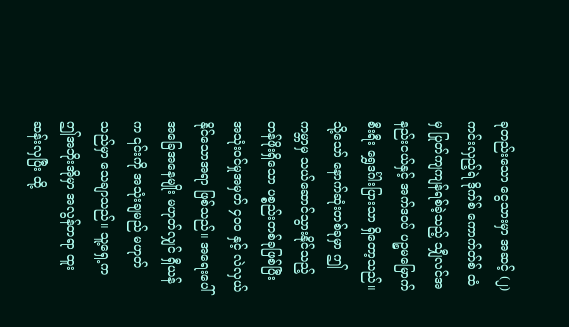ခုတည်းသော ငွေသားမှာ အဆင့် (၂) ကင်းလှည့်ရဲ ဒိုက်စ် ကောက်တ်စ် ထံမှ ပြုတ်ကျကျန်ရစ်ခဲ့သည့် သျှီလင်အနည်းငယ်နှင့် အက်ဒဝပ် ပဉ္စမမြောက် စီးရီး ရွှေဒင်္ဂါးပြားသာ ရှိတော့သည်။ သို့သော် နောက်ဆုံးတစ်ခုမှာ ဤကမ္ဘာမှ သယ်ဆောင်သွားနိုင်သည့် တန်ဖိုးရှိသော ပစ္စည်းတစ်ခုဖြစ်ပြီး အသုံးဝင်မှုအမှတ် ၄၀၀ နှင့် လဲလှယ်နိုင်သောအရာ ဖြစ်သည်။ အရေးပေါ် အခြေအနေမျိုး မဟုတ်လျှင် ရှီယန်က ၎င်းကို အသုံးချမည် မဟုတ်သည်မှာ သေချာသည်။ သူ့ရှေ့က ဤအဘိုးအိုမှာ အလွန်တရာ ထူးဆန်းလှပြီး ထို့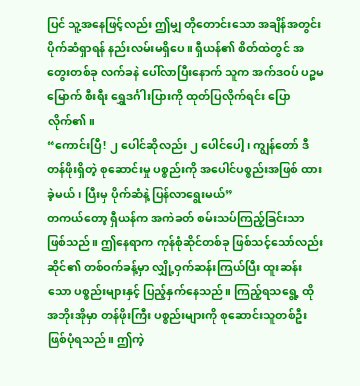ပြင် သူ့အနေဖြင့်လည်း ဤမျှ တိုတောင်းသော အချိန်အတွင်း ပိုက်ဆံရှာရန် နည်းလမ်းမရှိပေ။ ရှီယန်၏ စိတ်ထဲတွင် အတွေးတစ်ခု လက်ခနဲ ပေါ်လာပြီးနောက် သူက အက်ဒဝပ် ပဉ္စမမြောက် စီးရီး ရွှေဒင်္ဂါးပြားကို ထုတ်ပြလိုက်ရင်း ပြောလိုက်၏။
“ကောင်းပြီ! ၂ ပေါင်ဆိုလည်း ၂ ပေါင်ပေါ့၊ ကျွန်တော် ဒီတန်ဖိုးရှိတဲ့ စုဆောင်းမှု ပစ္စည်းကို အပေါင်ပစ္စည်းအဖြစ် ထားခဲ့မယ်၊ ပြီးမှ ပိုက်ဆံနဲ့ ပြန်လာရွေးမယ်”
တကယ်တော့ ရှီယန်က အကဲခတ် စမ်းသပ်ကြည့်ခြင်းသာ ဖြစ်သည်။ ဤနေရာက ကုန်စုံဆိုင်တစ်ခု ဖြစ်သင့်သော်လည်း ဆိုင်၏ တစ်ဝက်ခန့်မှာ လျှို့ဝှက်ဆန်းကြယ်ပြီး ထူးဆန်းသော ပစ္စည်းများနှင့် ပြည့်နှက်နေသည်။ ကြည့်ရသရွေ့ ထိုအဘိုးအိုမှာ တန်ဖိုးကြီး ပစ္စည်းများကို စုဆောင်းသူတစ်ဦး ဖြစ်ပုံရသည်။ ဤကဲ့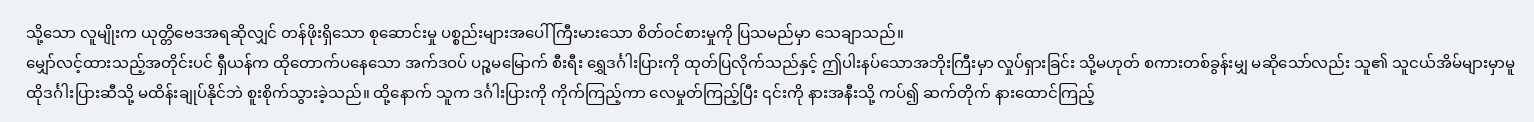သို့သော လူမျိုးက ယုတ္တိဗေဒအရဆိုလျှင် တန်ဖိုးရှိသော စုဆောင်းမှု ပစ္စည်းများအပေါ် ကြီးမားသော စိတ်ဝင်စားမှုကို ပြသမည်မှာ သေချာသည်။
မျှော်လင့်ထားသည့်အတိုင်းပင် ရှီယန်က ထိုတောက်ပနေသော အက်ဒဝပ် ပဉ္စမမြောက် စီးရီး ရွှေဒင်္ဂါးပြားကို ထုတ်ပြလိုက်သည်နှင့် ဤပါးနပ်သောအဘိုးကြီးမှာ လှုပ်ရှားခြင်း သို့မဟုတ် စကားတစ်ခွန်းမျှ မဆိုသော်လည်း သူ၏ သူငယ်အိမ်များမှာမူ ထိုဒင်္ဂါးပြားဆီသို့ မထိန်းချုပ်နိုင်ဘဲ စူးစိုက်သွားခဲ့သည်။ ထို့နောက် သူက ဒင်္ဂါးပြားကို ကိုက်ကြည့်ကာ လေမှုတ်ကြည့်ပြီး ၎င်းကို နားအနီးသို့ ကပ်၍ ဆက်တိုက် နားထောင်ကြည့်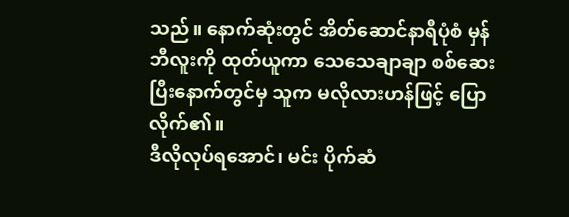သည်။ နောက်ဆုံးတွင် အိတ်ဆောင်နာရီပုံစံ မှန်ဘီလူးကို ထုတ်ယူကာ သေသေချာချာ စစ်ဆေးပြီးနောက်တွင်မှ သူက မလိုလားဟန်ဖြင့် ပြောလိုက်၏။
ဒီလိုလုပ်ရအောင်၊ မင်း ပိုက်ဆံ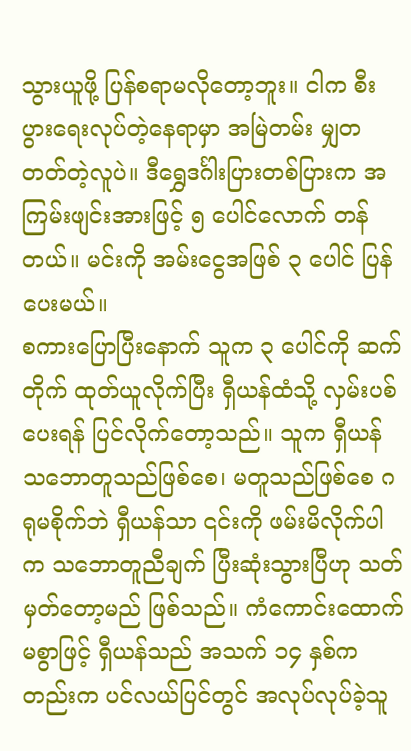သွားယူဖို့ ပြန်စရာမလိုတော့ဘူး။ ငါက စီးပွားရေးလုပ်တဲ့နေရာမှာ အမြဲတမ်း မျှတတတ်တဲ့လူပဲ။ ဒီရွှေဒင်္ဂါးပြားတစ်ပြားက အကြမ်းဖျင်းအားဖြင့် ၅ ပေါင်လောက် တန်တယ်။ မင်းကို အမ်းငွေအဖြစ် ၃ ပေါင် ပြန်ပေးမယ်။
စကားပြောပြီးနောက် သူက ၃ ပေါင်ကို ဆက်တိုက် ထုတ်ယူလိုက်ပြီး ရှီယန်ထံသို့ လှမ်းပစ်ပေးရန် ပြင်လိုက်တော့သည်။ သူက ရှီယန် သဘောတူသည်ဖြစ်စေ၊ မတူသည်ဖြစ်စေ ဂရုမစိုက်ဘဲ ရှီယန်သာ ၎င်းကို ဖမ်းမိလိုက်ပါက သဘောတူညီချက် ပြီးဆုံးသွားပြီဟု သတ်မှတ်တော့မည် ဖြစ်သည်။ ကံကောင်းထောက်မစွာဖြင့် ရှီယန်သည် အသက် ၁၄ နှစ်ကတည်းက ပင်လယ်ပြင်တွင် အလုပ်လုပ်ခဲ့သူ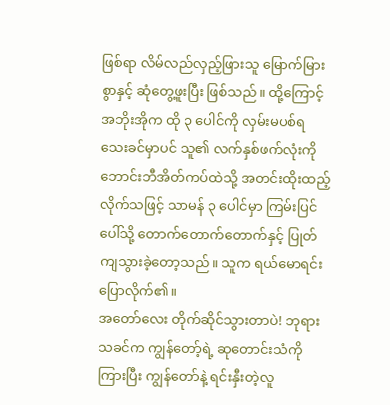ဖြစ်ရာ လိမ်လည်လှည့်ဖြားသူ မြောက်မြားစွာနှင့် ဆုံတွေ့ဖူးပြီး ဖြစ်သည်။ ထို့ကြောင့် အဘိုးအိုက ထို ၃ ပေါင်ကို လှမ်းမပစ်ရသေးခင်မှာပင် သူ၏ လက်နှစ်ဖက်လုံးကို ဘောင်းဘီအိတ်ကပ်ထဲသို့ အတင်းထိုးထည့်လိုက်သဖြင့် သာမန် ၃ ပေါင်မှာ ကြမ်းပြင်ပေါ်သို့ တောက်တောက်တောက်နှင့် ပြုတ်ကျသွားခဲ့တော့သည်။ သူက ရယ်မောရင်း ပြောလိုက်၏။
အတော်လေး တိုက်ဆိုင်သွားတာပဲ! ဘုရားသခင်က ကျွန်တော့်ရဲ့ ဆုတောင်းသံကို ကြားပြီး ကျွန်တော်နဲ့ ရင်းနှီးတဲ့လူ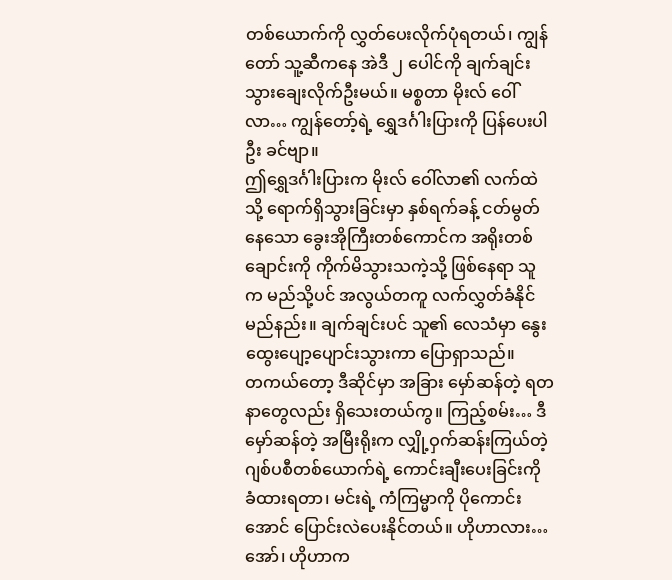တစ်ယောက်ကို လွှတ်ပေးလိုက်ပုံရတယ်၊ ကျွန်တော် သူ့ဆီကနေ အဲဒီ ၂ ပေါင်ကို ချက်ချင်း သွားချေးလိုက်ဦးမယ်။ မစ္စတာ မိုးလ် ဝေါ်လာ… ကျွန်တော့်ရဲ့ ရွှေဒင်္ဂါးပြားကို ပြန်ပေးပါဦး ခင်ဗျာ။
ဤရွှေဒင်္ဂါးပြားက မိုးလ် ဝေါ်လာ၏ လက်ထဲသို့ ရောက်ရှိသွားခြင်းမှာ နှစ်ရက်ခန့် ငတ်မွတ်နေသော ခွေးအိုကြီးတစ်ကောင်က အရိုးတစ်ချောင်းကို ကိုက်မိသွားသကဲ့သို့ ဖြစ်နေရာ သူက မည်သို့ပင် အလွယ်တကူ လက်လွှတ်ခံနိုင်မည်နည်း။ ချက်ချင်းပင် သူ၏ လေသံမှာ နွေးထွေးပျော့ပျောင်းသွားကာ ပြောရှာသည်။
တကယ်တော့ ဒီဆိုင်မှာ အခြား မှော်ဆန်တဲ့ ရတနာတွေလည်း ရှိသေးတယ်ကွ။ ကြည့်စမ်း… ဒီမှော်ဆန်တဲ့ အမြီးရိုးက လျှို့ဝှက်ဆန်းကြယ်တဲ့ ဂျစ်ပစီတစ်ယောက်ရဲ့ ကောင်းချီးပေးခြင်းကို ခံထားရတာ၊ မင်းရဲ့ ကံကြမ္မာကို ပိုကောင်းအောင် ပြောင်းလဲပေးနိုင်တယ်။ ဟိုဟာလား… အော်၊ ဟိုဟာက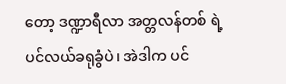တော့ ဒဏ္ဍာရီလာ အတ္တလန်တစ် ရဲ့ ပင်လယ်ခရုခွံပဲ၊ အဲဒါက ပင်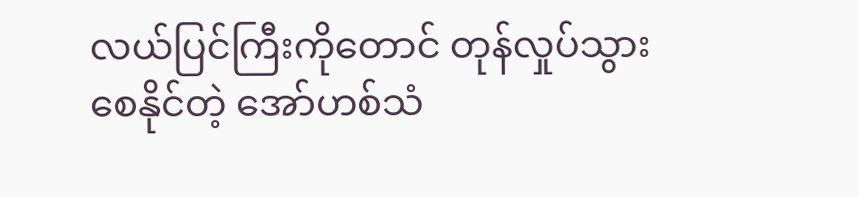လယ်ပြင်ကြီးကိုတောင် တုန်လှုပ်သွားစေနိုင်တဲ့ အော်ဟစ်သံ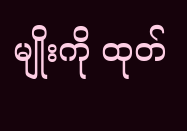မျိုးကို ထုတ်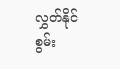လွှတ်နိုင်စွမ်း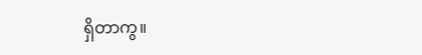ရှိတာကွ။